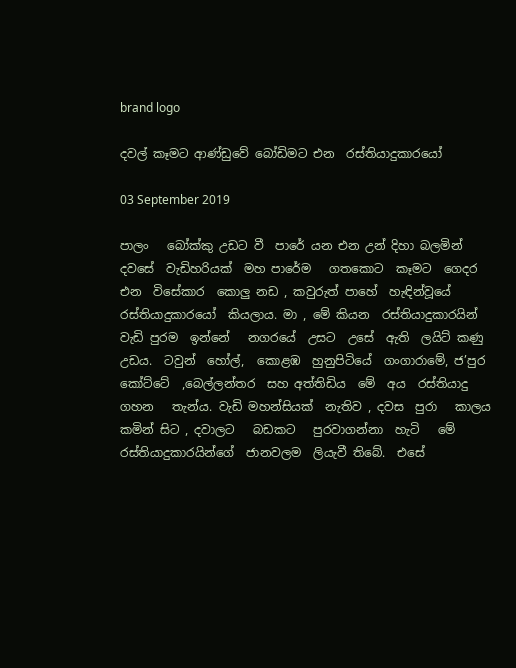brand logo

දවල් කෑමට ආණ්ඩුවේ බෝඩිමට එන  රස්තියාදුකාරයෝ

03 September 2019

පාලං   බෝක්කු උඩට වී  පාරේ යන එන උන් දිහා බලමින්  දවසේ  වැඩිහරියක්  මහ පාරේම   ගතකොට  කෑමට  ගෙදර එන  විසේකාර  කොලු නඩ , කවුරුත් පාහේ  හැඳින්වූයේ   රස්තියාදුකාරයෝ  කියලාය. මා , මේ කියන  රස්තියාදුකාරයින්  වැඩි පුරම  ඉන්නේ   නගරයේ  උසට  උසේ  ඇති  ලයිට් කණු උඩය.  ටවුන්  හෝල්,  කොළඹ  හුනුපිටියේ  ගංගාරාමේ, ජ’පුර කෝට්ටේ  ,බෙල්ලන්තර  සහ අත්තිඩිය  මේ  අය  රස්තියාදු ගහන   තැන්ය. වැඩි මහන්සියක්  නැතිව , දවස  පුරා   කාලය කමින් සිට , දවාලට   බඩකට   පුරවාගන්නා  හැටි   මේ රස්තියාදුකාරයින්ගේ  ජානවලම  ලියැවී තිබේ.  එසේ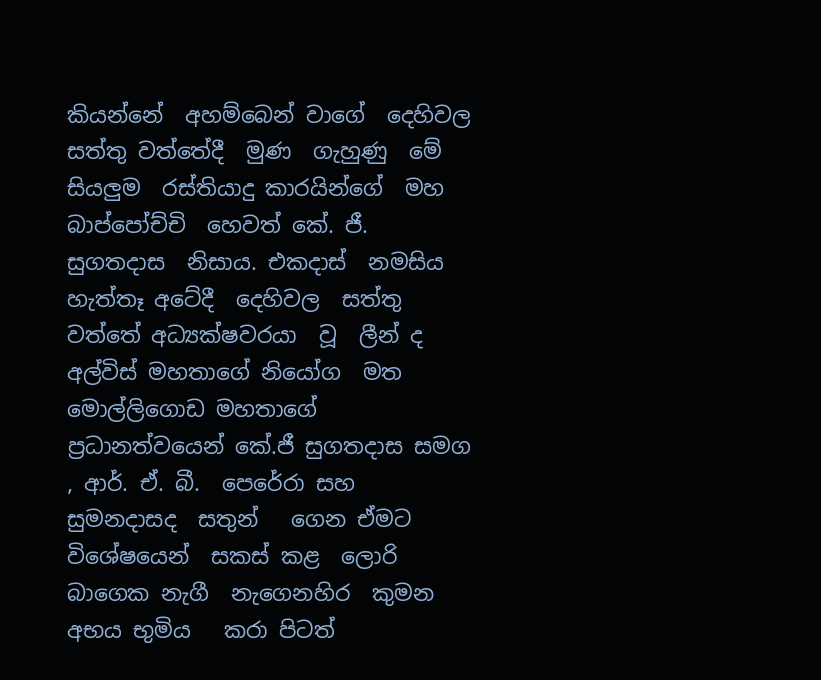කියන්නේ  අහම්බෙන් වාගේ  දෙහිවල  සත්තු වත්තේදී  මුණ  ගැහුණු  මේ  සියලුම  රස්තියාදු කාරයින්ගේ  මහ බාප්පෝච්චි  හෙවත් කේ. ජී. සුගතදාස  නිසාය. එකදාස්  නමසිය  හැත්තෑ අටේදී  දෙහිවල  සත්තු  වත්තේ අධ්‍යක්ෂවරයා  වූ  ලීන් ද  අල්විස් මහතාගේ නියෝග  මත මොල්ලිගොඩ මහතාගේ   ප්‍රධානත්වයෙන් කේ.ජී සුගතදාස සමග , ආර්. ඒ. බී.  පෙරේරා සහ  සුමනදාසද  සතුන්   ගෙන ඒමට  විශේෂයෙන්  සකස් කළ  ලොරි බාගෙක නැගී  නැගෙනහිර  කුමන අභය භුමිය   කරා පිටත්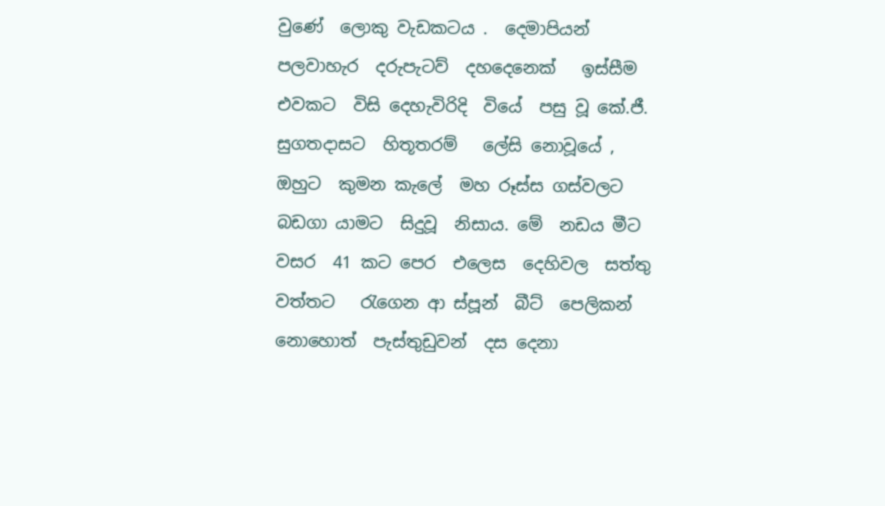වුණේ  ලොකු වැඩකටය .  දෙමාපියන් පලවාහැර  දරුපැටව්  දහදෙනෙක්   ඉස්සීම  එවකට  විසි දෙහැවිරිදි  වියේ  පසු වූ කේ.ජී.  සුගතදාසට  හිතූතරම්   ලේසි නොවූයේ ,  ඔහුට  කුමන කැලේ  මහ රූස්ස ගස්වලට  බඩගා යාමට  සිදුවූ  නිසාය. මේ  නඩය මීට  වසර  41 කට පෙර  එලෙස  දෙහිවල  සත්තු වත්තට   රැගෙන ආ ස්පූන්  බීට්  පෙලිකන්  නොහොත්  පැස්තුඩුවන්  දස දෙනා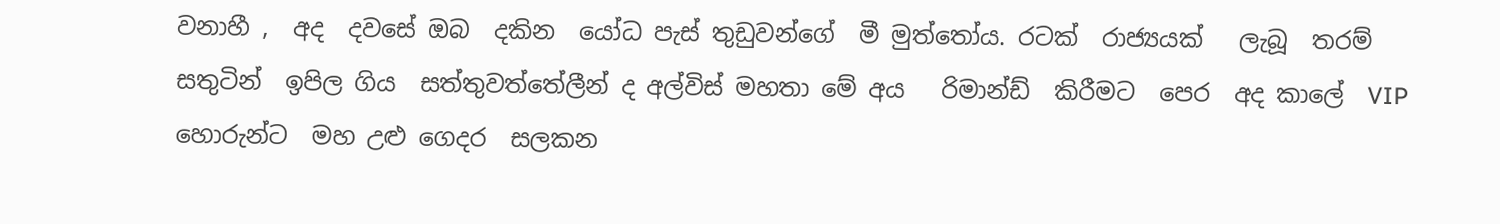වනාහී ,  අද  දවසේ ඔබ  දකින  යෝධ පැස් තුඩුවන්ගේ  මී මුත්තෝය. රටක්  රාජ්‍යයක්   ලැබූ  තරම්  සතුටින්  ඉපිල ගිය  සත්තුවත්තේලීන් ද අල්විස් මහතා මේ අය   රිමාන්ඩ්  කිරීමට  පෙර  අද කාලේ  VIP  හොරුන්ට  මහ උළු ගෙදර  සලකන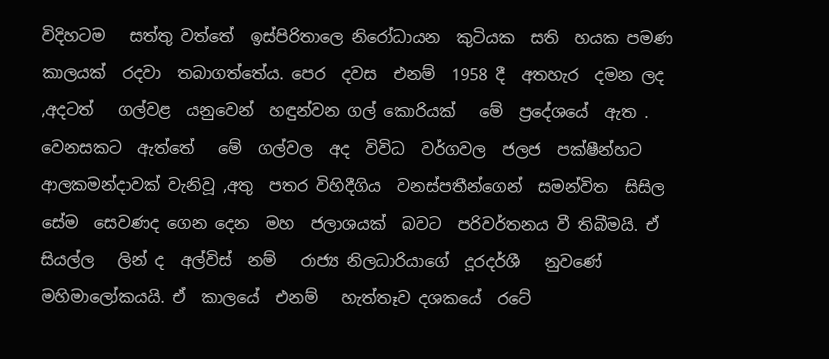විදිහටම   සත්තු වත්තේ  ඉස්පිරිතාලෙ නිරෝධායන  කුටියක  සති  හයක පමණ කාලයක්  රදවා  තබාගත්තේය. පෙර  දවස  එනම්  1958 දී  අතහැර  දමන ලද   ,අදටත්   ගල්වළ  යනුවෙන්  හඳුන්වන ගල් කොරියක්   මේ  ප්‍රදේශයේ  ඇත . වෙනසකට  ඇත්තේ   මේ  ගල්වල  අද  විවිධ  වර්ගවල  ජලජ  පක්ෂීන්හට  ආලකමන්දාවක් වැනිවූ ,අතු  පතර විහිදීගිය  වනස්පතීන්ගෙන්  සමන්විත  සිසිල  සේම  සෙවණද ගෙන දෙන  මහ  ජලාශයක්  බවට  පරිවර්තනය වී තිබීමයි. ඒ සියල්ල   ලින් ද  අල්විස්  නම්   රාජ්‍ය නිලධාරියාගේ  දූරදර්ශී   නුවණේ  මහිමාලෝකයයි. ඒ  කාලයේ  එනම්   හැත්තෑව දශකයේ  රටේ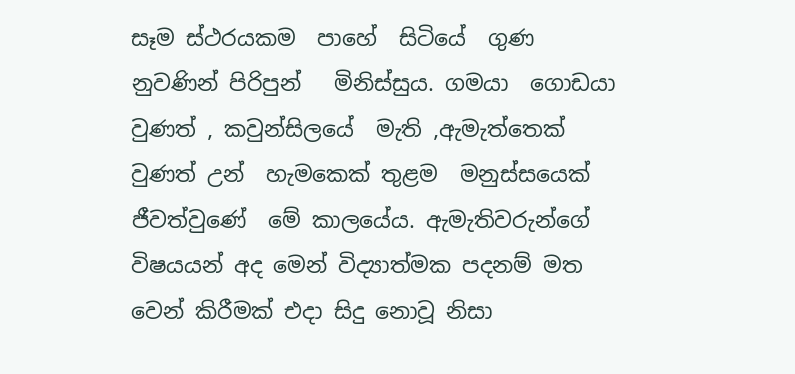සෑම ස්ථරයකම  පාහේ  සිටියේ  ගුණ නුවණින් පිරිපුන්   මිනිස්සුය. ගමයා  ගොඩයා වුණත් , කවුන්සිලයේ  මැති ,ඇමැත්තෙක් වුණත් උන්  හැමකෙක් තුළම  මනුස්සයෙක්  ජීවත්වුණේ  මේ කාලයේය. ඇමැතිවරුන්ගේ විෂයයන් අද මෙන් විද්‍යාත්මක පදනම් මත වෙන් කිරීමක් එදා සිදු නොවූ නිසා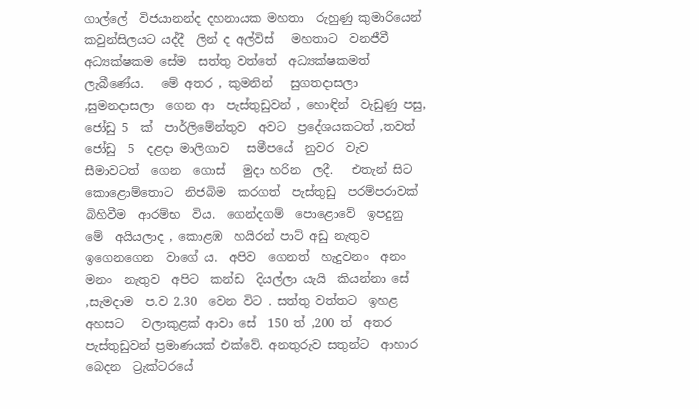ගාල්ලේ  විජයානන්ද දහනායක මහතා  රුහුණු කුමාරියෙන්  කවුන්සිලයට යද්දී  ලින් ද අල්විස්   මහතාට  වනජීවී  අධ්‍යක්ෂකම සේම  සත්තු වත්තේ  අධ්‍යක්ෂකමත් ලැබීණේය.   මේ අතර , කුමනින්   සුගතදාසලා ,සුමනදාසලා  ගෙන ආ  පැස්තුඩුවන් , හොඳින්  වැඩුණු පසු,   ජෝඩු 5  ක්  පාර්ලිමේන්තුව  අවට  ප්‍රදේශයකටත් ,තවත්  ජෝඩු  5  දළදා මාලිගාව   සමීපයේ  නුවර  වැව  සීමාවටත්  ගෙන  ගොස්   මුදා හරින  ලදී.   එතැන් සිට   කොළොම්තොට  නිජබිම  කරගත්  පැස්තුඩු  පරම්පරාවක්  බිහිවීම  ආරම්භ  විය.  ගෙන්දගම්  පොළොවේ  ඉපදුනු  මේ  අයියලාද , කොළඹ  හයිරන් පාට් අඩු නැතුව   ඉගෙනගෙන  වාගේ ය.  අපිව  ගෙනත්  හැදුවනං  අනං  මනං  නැතුව  අපිට  කන්ඩ  දියල්ලා යැයි  කියන්නා සේ ,සැමදාම  ප.ව 2.30  වෙන විට . සත්තු වත්තට  ඉහළ   අහසට   වලාකුළක් ආවා සේ  150 ත් ,200 ත්  අතර  පැස්තුඩුවන් ප්‍රමාණයක් එක්වේ. අනතුරුව සතුන්ට  ආහාර  බෙදන  ට්‍රැක්ටරයේ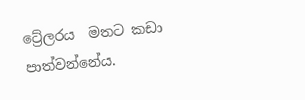ට්‍රේලරය  මතට කඩා පාත්වන්නේය.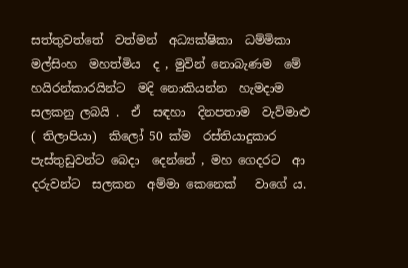සත්තුවත්තේ  වත්මන්  අධ්‍යක්ෂිකා  ධම්මිකා මල්සිංහ  මහත්මිය  ද , මුවින් නොබැණම  මේ  හයිරන්කාරයින්ට  මදි නොකියන්න  හැමදාම සලකනු ලබයි .  ඒ  සඳහා  දිනපතාම  වැව්මාළු ( තිලාපියා)  කිලෝ 50 ක්ම  රස්තියාදුකාර   පැස්තුඩුවන්ට බෙදා  දෙන්නේ , මහ ගෙදරට  ආ  දරුවන්ට  සලකන  අම්මා කෙනෙක්   වාගේ ය.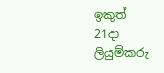ඉකුත්  21දා  ලියුම්කරු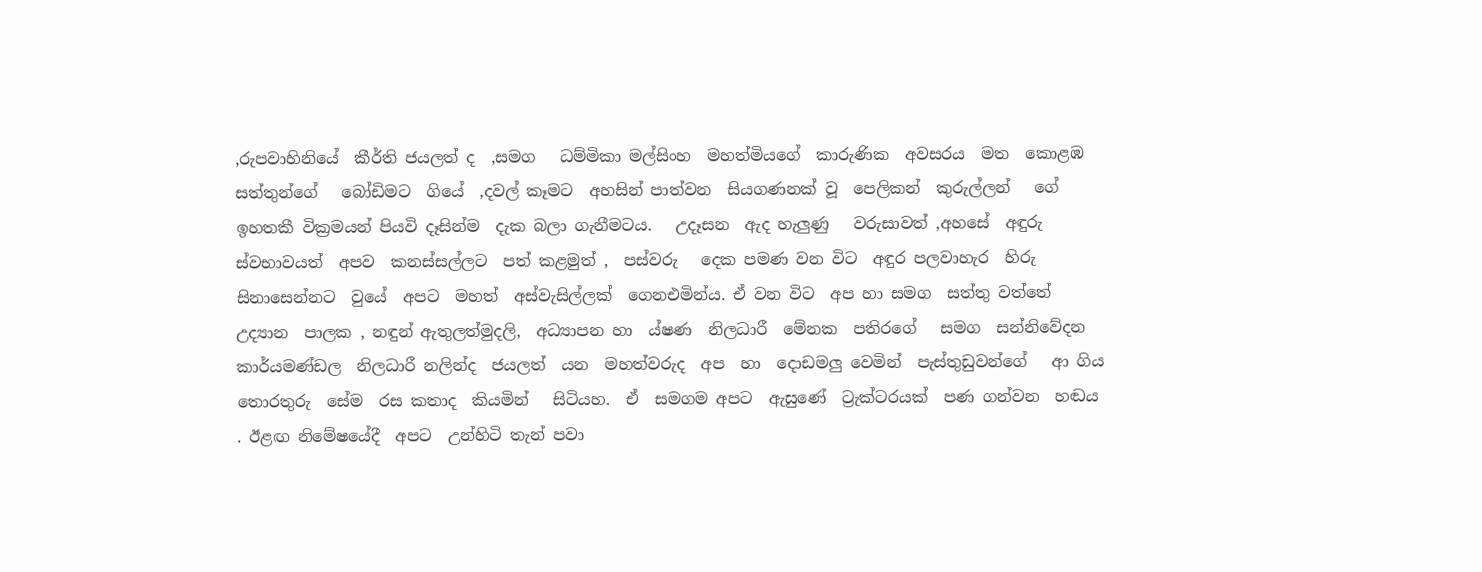,රුපවාහිනියේ  කීර්ති ජයලත් ද  ,සමග   ධම්මිකා මල්සිංහ  මහත්මියගේ  කාරුණික  අවසරය  මත  කොළඹ  සත්තුන්ගේ   බෝඩිමට  ගියේ  ,දවල් කෑමට  අහසින් පාත්වන  සියගණනක් වූ  පෙලිකන්  කුරුල්ලන්   ගේ  ඉහතකී වික්‍රමයන් පියවි දෑසින්ම  දැක බලා ගැනීමටය.   උදෑසන  ඇද හැලුණු   වරුසාවත් ,අහසේ  අඳුරු ස්වභාවයත්  අපව  කනස්සල්ලට  පත් කළමුත් ,  පස්වරු   දෙක පමණ වන විට  අඳුර පලවාහැර  හිරු සිනාසෙන්නට  වුයේ  අපට  මහත්  අස්වැසිල්ලක්  ගෙනඑමින්ය. ඒ වන විට  අප හා සමග  සත්තු වත්තේ  උද්‍යාන  පාලක , නඳුන් ඇතුලත්මුදලි,  අධ්‍යාපන හා  ය්ෂණ  නිලධාරී  මේනක  පතිරගේ   සමග  සන්නිවේදන  කාර්යමණ්ඩල  නිලධාරී නලින්ද  ජයලත්  යන  මහත්වරුද  අප  හා  දොඩමලු වෙමින්  පැස්තුඩුවන්ගේ   ආ ගිය  තොරතුරු  සේම  රස කතාද  කියමින්   සිටියහ.  ඒ  සමගම අපට  ඇසුණේ  ට්‍රැක්ටරයක්  පණ ගන්වන  හඬය . ඊළඟ නිමේෂයේදී  අපට  උන්හිටි තැන් පවා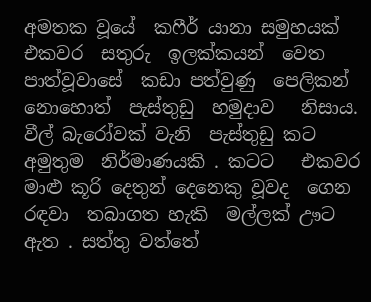අමතක වූයේ  කෆීර් යානා සමුහයක් එකවර  සතුරු  ඉලක්කයන්  වෙත පාත්වූවාසේ  කඩා පත්වුණු  පෙලිකන්  නොහොත්  පැස්තුඩු  හමුදාව   නිසාය. වීල් බැරෝවක් වැනි  පැස්තුඩු කට  අමුතුම  නිර්මාණයකි . කටට   එකවර මාළු කූරි දෙතුන් දෙනෙකු වූවද  ගෙන  රඳවා  තබාගත හැකි  මල්ලක් ඌට   ඇත . සත්තු වත්තේ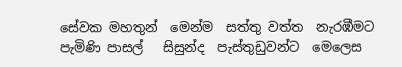සේවක මහතුන්  මෙන්ම  සත්තු වත්ත  නැරඹීමට  පැමිණි පාසල්   සිසුන්ද  පැස්තුඩුවන්ට  මෙලෙස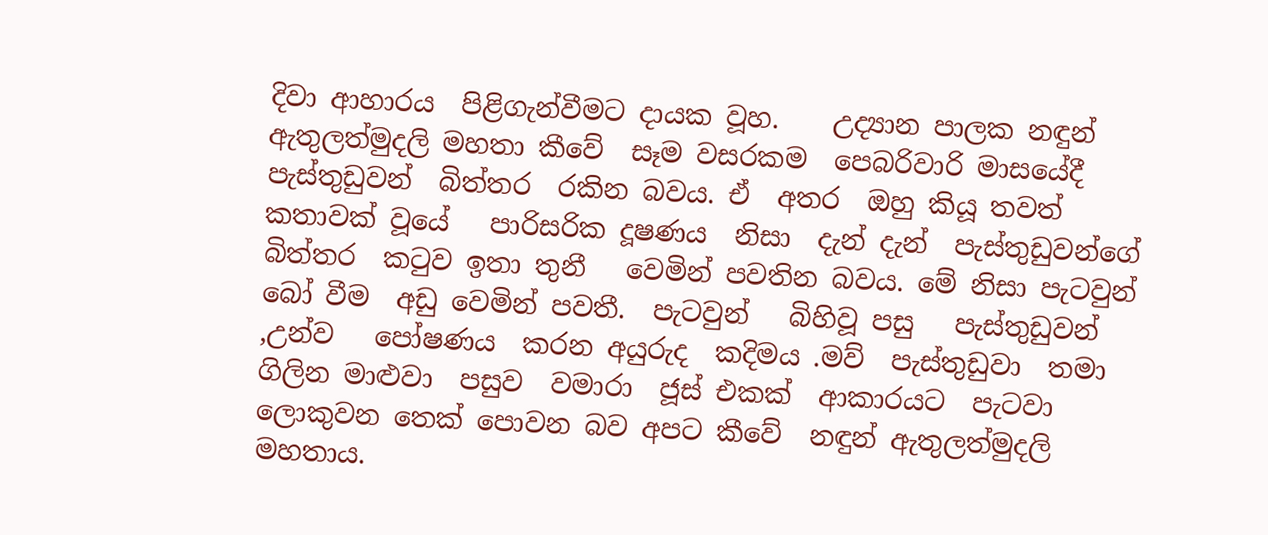දිවා ආහාරය  පිළිගැන්වීමට දායක වූහ.    උද්‍යාන පාලක නඳුන්  ඇතුලත්මුදලි මහතා කීවේ  සෑම වසරකම  පෙබරිවාරි මාසයේදී   පැස්තුඩුවන්  බිත්තර  රකින බවය. ඒ  අතර  ඔහු කියූ තවත්  කතාවක් වූයේ   පාරිසරික දූෂණය  නිසා  දැන් දැන්  පැස්තුඩුවන්ගේ බිත්තර  කටුව ඉතා තුනී   වෙමින් පවතින බවය. මේ නිසා පැටවුන්  බෝ වීම  අඩු වෙමින් පවතී.  පැටවුන්   බිහිවූ පසු   පැස්තුඩුවන් ,උන්ව   පෝෂණය  කරන අයුරුද  කදිමය .මව්  පැස්තුඩුවා  තමා ගිලින මාළුවා  පසුව  වමාරා  ජූස් එකක්  ආකාරයට  පැටවා  ලොකුවන තෙක් පොවන බව අපට කීවේ  නඳුන් ඇතුලත්මුදලි  මහතාය.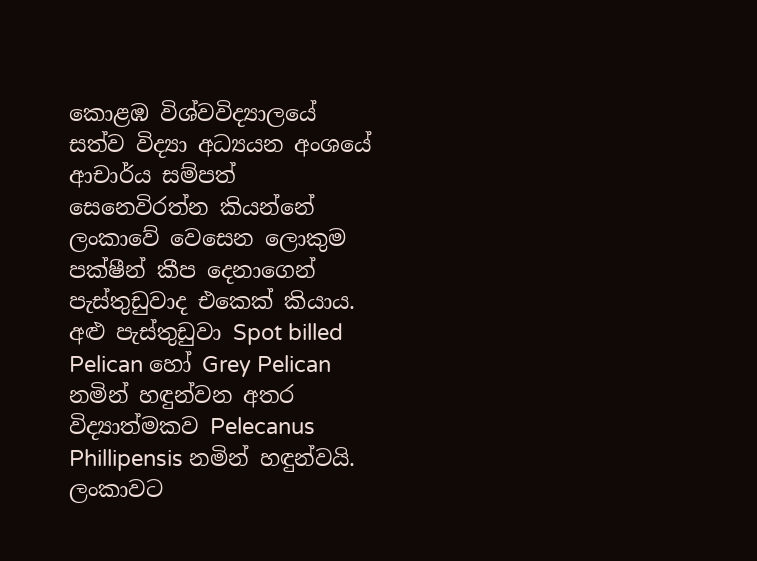කොළඹ විශ්වවිද්‍යාලයේ සත්ව විද්‍යා අධ්‍යයන අංශයේ ආචාර්ය සම්පත් සෙනෙවිරත්න කියන්නේ ලංකාවේ වෙසෙන ලොකුම පක්ෂීන් කීප දෙනාගෙන් පැස්තුඩුවාද එකෙක් කියාය. අළු පැස්තුඩුවා Spot billed Pelican හෝ Grey Pelican නමින් හඳුන්වන අතර විද්‍යාත්මකව Pelecanus Phillipensis නමින් හඳුන්වයි. ලංකාවට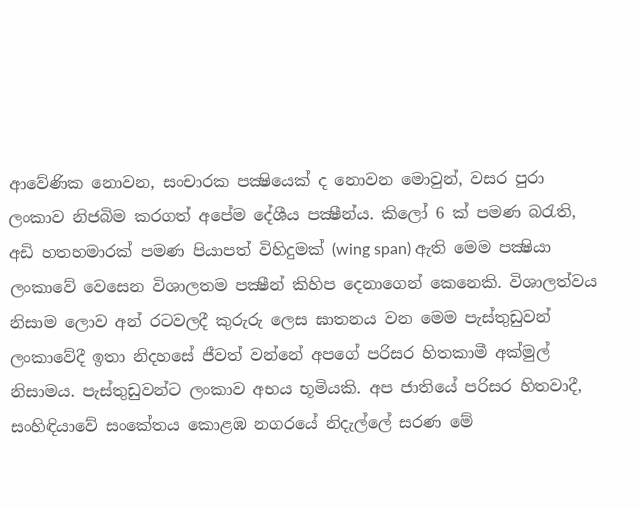ආවේණික නොවන, සංචාරක පක්‍ෂියෙක් ද නොවන මොවුන්, වසර පුරා ලංකාව නිජබිම කරගත් අපේම දේශීය පක්‍ෂීන්ය. කිලෝ 6 ක් පමණ බරැති, අඩි හතහමාරක් පමණ පියාපත් විහිදුමක් (wing span) ඇති මෙම පක්‍ෂියා ලංකාවේ වෙසෙන විශාලතම පක්‍ෂීන් කිහිප දෙනාගෙන් කෙනෙකි. විශාලත්වය නිසාම ලොව අන් රටවලදී කුරුරු ලෙස ඝාතනය වන මෙම පැස්තුඩුවන් ලංකාවේදී ඉතා නිදහසේ ජීවත් වන්නේ අපගේ පරිසර හිතකාමී අක්මුල් නිසාමය. පැස්තුඩුවන්ට ලංකාව අභය භූමියකි. අප ජාතියේ පරිසර හිතවාදී, සංහිඳියාවේ සංකේතය කොළඹ නගරයේ නිදැල්ලේ සරණ මේ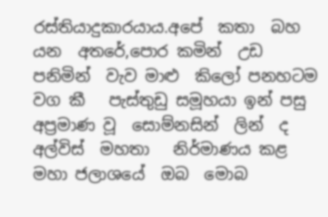රස්තියාදුකාරයාය.අපේ  කතා  බහ  යන  අතරේ,පොර කමින්  උඩ පනිමින්  වැව මාළු  කිලෝ පනහටම  වග කී   පැස්තුඩු සමූහයා ඉන් පසු  අප්‍රමාණ වූ  සොම්නසින්  ලින්  ද  අල්විස්  මහතා   නිර්මාණය කළ  මහා ජලාශයේ  ඔබ  මොබ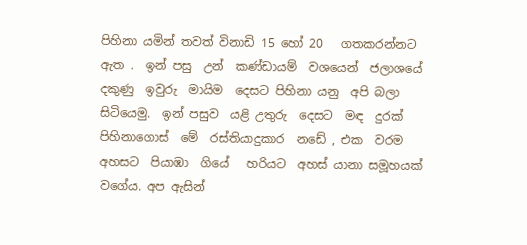පිහිනා යමින් තවත් විනාඩි 15 හෝ 20   ගතකරන්නට  ඇත .  ඉන් පසු  උන්  කණ්ඩායම්  වශයෙන්  ජලාශයේ  දකුණු  ඉවුරු  මායිම  දෙසට පිහිනා යනු  අපි බලා සිටියෙමු.  ඉන් පසුව  යළි උතුරු  දෙසට  මඳ  දුරක් පිහිනාගොස්  මේ  රස්තියාදුකාර  නඩේ , එක  වරම   අහසට  පියාඹා  ගියේ   හරියට  අහස් යානා සමූහයක් වගේය. අප ඇසින්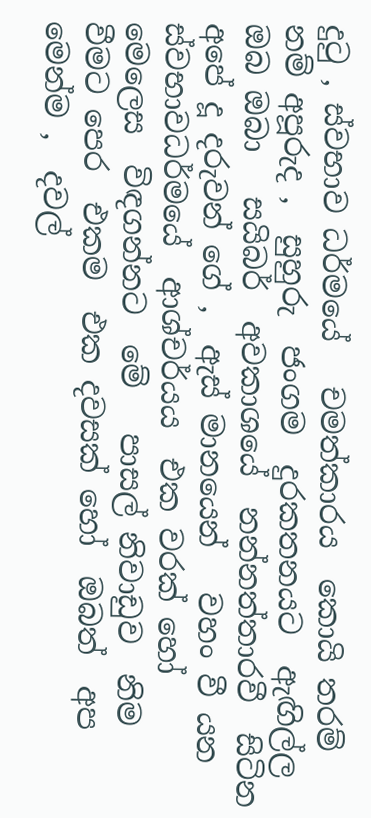දුටු , ස්වභාව ධර්මයේ   චමත්කාරය  කොයි තරම් නම් අපූරුද ,  සුහුරු  ජංගම  දුරකතනයට  ඇඟිල්ල  ඔබ ඔබා   සයිබර්  අවකාශයේ  නන්නත්තාරවී  සිටින  අපේ දූ දරුවන් ගේ ,  ඇස් මානයෙන්   වහං වී යන  ස්වභාවධර්මයේ  ආශ්චර්යය  එක වරක් හෝ  මෙලෙස  විඳගන්නට  මේ   පාසල් නිවාඩුව  නිම වීමට පෙර  එකම  එක දවසක් හෝ  ඔබත්  අප මෙන්ම ,  දවල්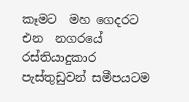කෑමට  මහ ගෙදරට  එන  නගරයේ  රස්තියාදුකාර  පැස්තුඩුවන් සමීපයටම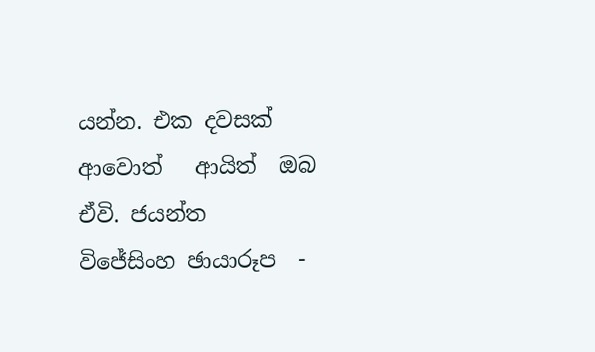යන්න. එක දවසක්  ආවොත්   ආයිත්  ඔබ ඒවි. ජයන්ත  විජේසිංහ ඡායාරූප  -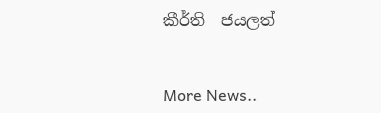කීර්ති  ජයලත්


More News..